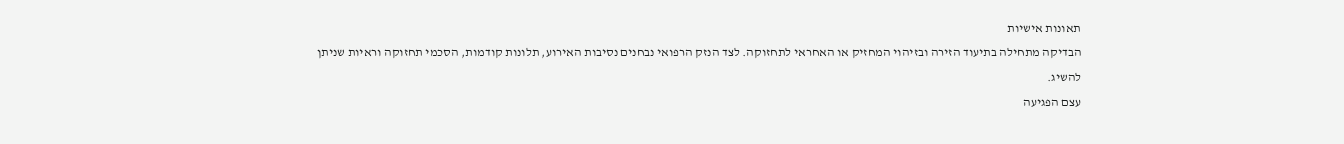תאונות אישיות
הבדיקה מתחילה בתיעוד הזירה ובזיהוי המחזיק או האחראי לתחזוקה. לצד הנזק הרפואי נבחנים נסיבות האירוע, תלונות קודמות, הסכמי תחזוקה וראיות שניתן להשיג.
עצם הפגיעה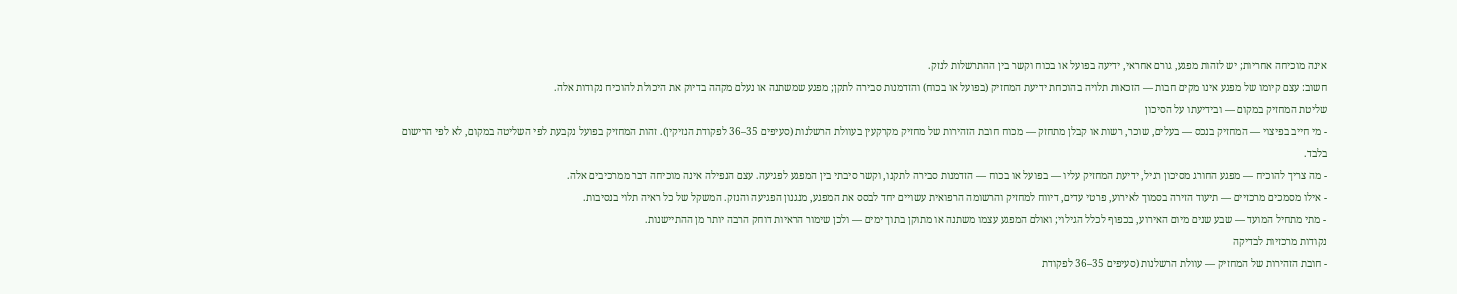אינה מוכיחה אחריות; יש לזהות מפגע, גורם אחראי, ידיעה בפועל או בכוח וקשר בין ההתרשלות לנזק.
חשוב: עצם קיומו של מפגע אינו מקים חבות — הזכאות תלויה בהוכחת ידיעת המחזיק (בפועל או בכוח) והזדמנות סבירה לתקן; מפגע שמשתנה או נעלם מקהה בדיוק את היכולת להוכיח נקודות אלה.
שליטת המחזיק במקום — ובידיעתו על הסיכון
- מי חייב בפיצוי — המחזיק בנכס — בעלים, שוכר, רשות או קבלן מתחזק — מכוח חובת הזהירות של מחזיק מקרקעין בעוולת הרשלנות (סעיפים 35–36 לפקודת הנזיקין). זהות המחזיק בפועל נקבעת לפי השליטה במקום, לא לפי הרישום בלבד.
- מה צריך להוכיח — מפגע החורג מסיכון רגיל, ידיעת המחזיק עליו — בפועל או בכוח — הזדמנות סבירה לתקנו, וקשר סיבתי בין המפגע לפגיעה. עצם הנפילה אינה מוכיחה דבר ממרכיבים אלה.
- אילו מסמכים מרכזיים — תיעוד הזירה בסמוך לאירוע, פרטי עדים, דיווח למחזיק והרשומה הרפואית עשויים יחד לבסס את המפגע, מנגנון הפגיעה והנזק. המשקל של כל ראיה תלוי בנסיבות.
- מתי מתחיל המועד — שבע שנים מיום האירוע, בכפוף לכלל הגילוי; ואולם המפגע עצמו משתנה או מתוקן בתוך ימים — ולכן שימור הראיות דוחק הרבה יותר מן ההתיישנות.
נקודות מרכזיות לבדיקה
- חובת הזהירות של המחזיק — עוולת הרשלנות (סעיפים 35–36 לפקודת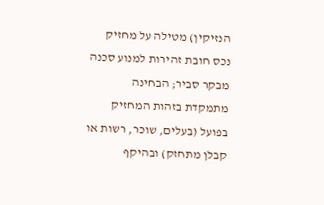הנזיקין) מטילה על מחזיק נכס חובת זהירות למנוע סכנה מבקר סביר; הבחינה מתמקדת בזהות המחזיק בפועל (בעלים, שוכר, רשות או קבלן מתחזק) ובהיקף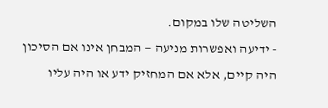השליטה שלו במקום.
- ידיעה ואפשרות מניעה — המבחן אינו אם הסיכון היה קיים, אלא אם המחזיק ידע או היה עליו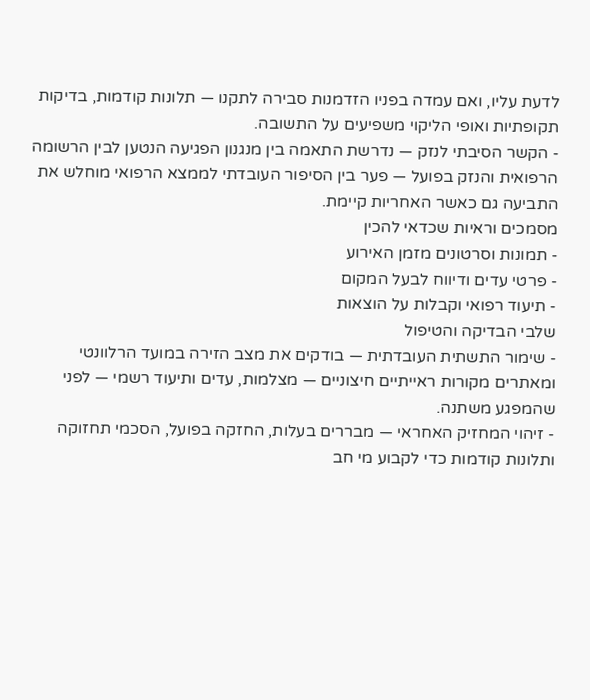לדעת עליו, ואם עמדה בפניו הזדמנות סבירה לתקנו — תלונות קודמות, בדיקות תקופתיות ואופי הליקוי משפיעים על התשובה.
- הקשר הסיבתי לנזק — נדרשת התאמה בין מנגנון הפגיעה הנטען לבין הרשומה הרפואית והנזק בפועל — פער בין הסיפור העובדתי לממצא הרפואי מוחלש את התביעה גם כאשר האחריות קיימת.
מסמכים וראיות שכדאי להכין
- תמונות וסרטונים מזמן האירוע
- פרטי עדים ודיווח לבעל המקום
- תיעוד רפואי וקבלות על הוצאות
שלבי הבדיקה והטיפול
- שימור התשתית העובדתית — בודקים את מצב הזירה במועד הרלוונטי ומאתרים מקורות ראייתיים חיצוניים — מצלמות, עדים ותיעוד רשמי — לפני שהמפגע משתנה.
- זיהוי המחזיק האחראי — מבררים בעלות, החזקה בפועל, הסכמי תחזוקה ותלונות קודמות כדי לקבוע מי חב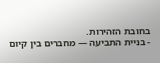בחובת הזהירות.
- בניית התביעה — מחברים בין קיום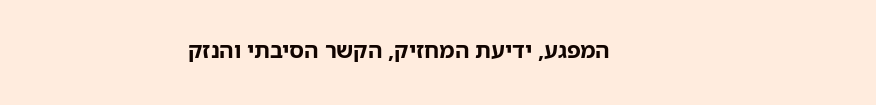המפגע, ידיעת המחזיק, הקשר הסיבתי והנזק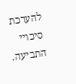להערכת סיכויי התביעה.